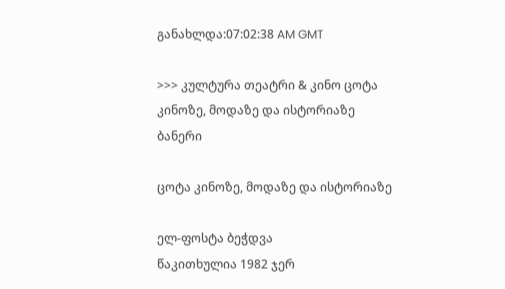განახლდა:07:02:38 AM GMT

>>> კულტურა თეატრი & კინო ცოტა კინოზე, მოდაზე და ისტორიაზე
ბანერი

ცოტა კინოზე, მოდაზე და ისტორიაზე

ელ-ფოსტა ბეჭდვა
წაკითხულია 1982 ჯერ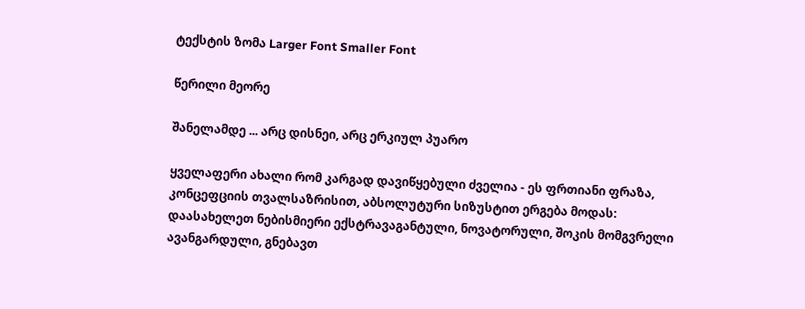ტექსტის ზომა Larger Font Smaller Font

წერილი მეორე

შანელამდე ... არც დისნეი, არც ერკიულ პუარო

ყველაფერი ახალი რომ კარგად დავიწყებული ძველია - ეს ფრთიანი ფრაზა, კონცეფციის თვალსაზრისით, აბსოლუტური სიზუსტით ერგება მოდას: დაასახელეთ ნებისმიერი ექსტრავაგანტული, ნოვატორული, შოკის მომგვრელი ავანგარდული, გნებავთ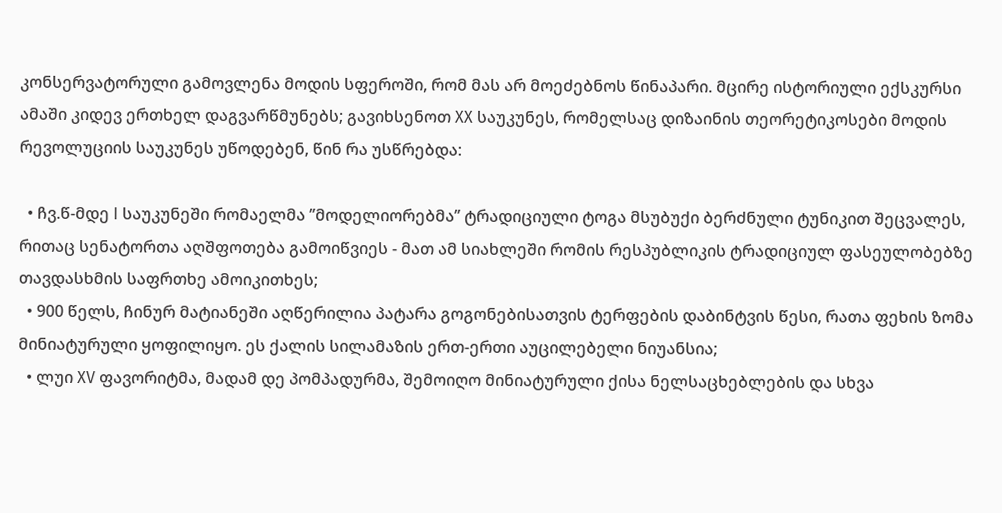კონსერვატორული გამოვლენა მოდის სფეროში, რომ მას არ მოეძებნოს წინაპარი. მცირე ისტორიული ექსკურსი ამაში კიდევ ერთხელ დაგვარწმუნებს; გავიხსენოთ XX საუკუნეს, რომელსაც დიზაინის თეორეტიკოსები მოდის რევოლუციის საუკუნეს უწოდებენ, წინ რა უსწრებდა:

  • ჩვ.წ-მდე I საუკუნეში რომაელმა ’’მოდელიორებმა’’ ტრადიციული ტოგა მსუბუქი ბერძნული ტუნიკით შეცვალეს, რითაც სენატორთა აღშფოთება გამოიწვიეს - მათ ამ სიახლეში რომის რესპუბლიკის ტრადიციულ ფასეულობებზე თავდასხმის საფრთხე ამოიკითხეს;
  • 900 წელს, ჩინურ მატიანეში აღწერილია პატარა გოგონებისათვის ტერფების დაბინტვის წესი, რათა ფეხის ზომა მინიატურული ყოფილიყო. ეს ქალის სილამაზის ერთ-ერთი აუცილებელი ნიუანსია;
  • ლუი XV ფავორიტმა, მადამ დე პომპადურმა, შემოიღო მინიატურული ქისა ნელსაცხებლების და სხვა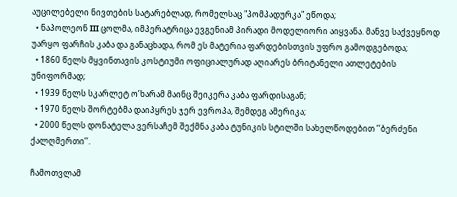აუცილებელი ნივთების სატარებლად, რომელსაც "პომპადურკა" ეწოდა;
  • ნაპოლეონ III ცოლმა, იმპერატრიცა ევგენიამ პირადი მოდელიორი აიყვანა. მანვე საქვეყნოდ უარყო ფარჩის კაბა და განაცხადა, რომ ეს მატერია ფარდებისთვის უფრო გამოდგებოდა;
  • 1860 წელს მყვინთავის კოსტიუმი ოფიციალურად აღიარეს ბრიტანელი ათლეტების უნიფორმად;
  • 1939 წელს სკარლეტ ო’ხარამ მაინც შეიკერა კაბა ფარდისაგან;
  • 1970 წელს შორტებმა დაიპყრეს ჯერ ევროპა, შემდეგ ამერიკა;
  • 2000 წელს დონატელა ვერსაჩემ შექმნა კაბა ტუნიკის სტილში სახელწოდებით ’’ბერძენი ქალღმერთი’’.

ჩამოთვლამ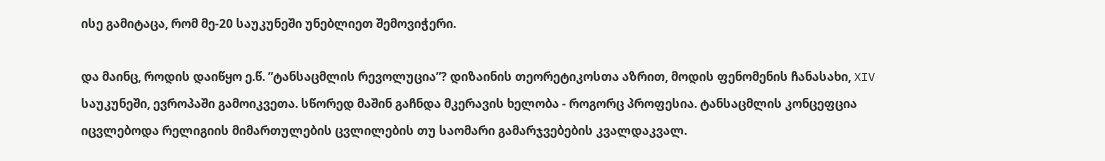ისე გამიტაცა, რომ მე-20 საუკუნეში უნებლიეთ შემოვიჭერი.

და მაინც, როდის დაიწყო ე.წ. ”ტანსაცმლის რევოლუცია”? დიზაინის თეორეტიკოსთა აზრით, მოდის ფენომენის ჩანასახი, XIV საუკუნეში, ევროპაში გამოიკვეთა. სწორედ მაშინ გაჩნდა მკერავის ხელობა - როგორც პროფესია. ტანსაცმლის კონცეფცია იცვლებოდა რელიგიის მიმართულების ცვლილების თუ საომარი გამარჯვებების კვალდაკვალ.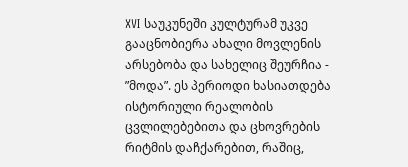XVI საუკუნეში კულტურამ უკვე გააცნობიერა ახალი მოვლენის არსებობა და სახელიც შეურჩია - ”მოდა”. ეს პერიოდი ხასიათდება ისტორიული რეალობის ცვლილებებითა და ცხოვრების რიტმის დაჩქარებით, რაშიც,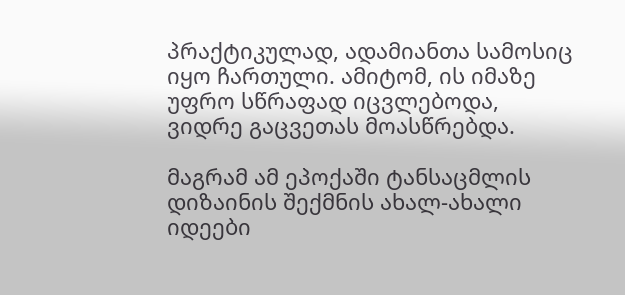პრაქტიკულად, ადამიანთა სამოსიც იყო ჩართული. ამიტომ, ის იმაზე უფრო სწრაფად იცვლებოდა, ვიდრე გაცვეთას მოასწრებდა.

მაგრამ ამ ეპოქაში ტანსაცმლის დიზაინის შექმნის ახალ-ახალი იდეები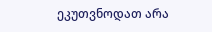ეკუთვნოდათ არა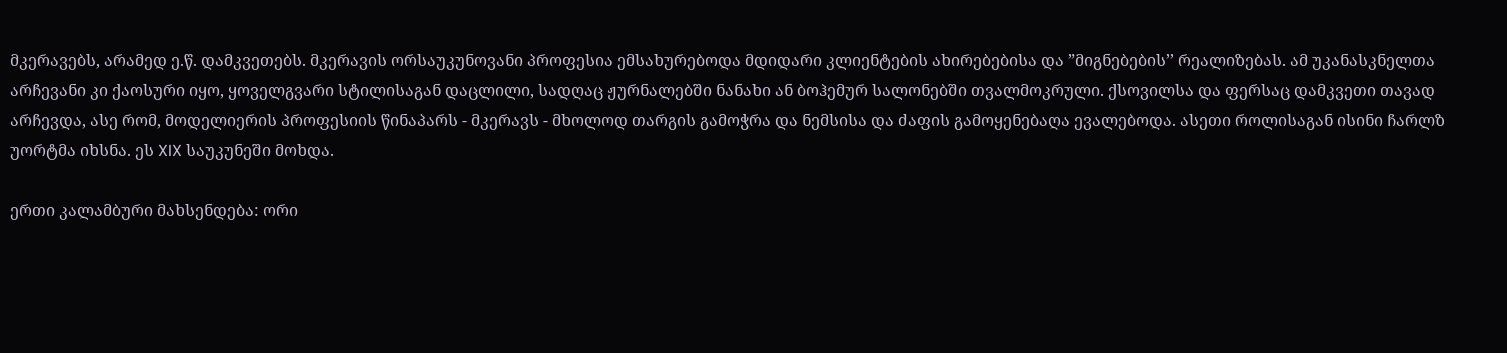მკერავებს, არამედ ე.წ. დამკვეთებს. მკერავის ორსაუკუნოვანი პროფესია ემსახურებოდა მდიდარი კლიენტების ახირებებისა და ”მიგნებების’’ რეალიზებას. ამ უკანასკნელთა არჩევანი კი ქაოსური იყო, ყოველგვარი სტილისაგან დაცლილი, სადღაც ჟურნალებში ნანახი ან ბოჰემურ სალონებში თვალმოკრული. ქსოვილსა და ფერსაც დამკვეთი თავად არჩევდა, ასე რომ, მოდელიერის პროფესიის წინაპარს - მკერავს - მხოლოდ თარგის გამოჭრა და ნემსისა და ძაფის გამოყენებაღა ევალებოდა. ასეთი როლისაგან ისინი ჩარლზ უორტმა იხსნა. ეს XIX საუკუნეში მოხდა.

ერთი კალამბური მახსენდება: ორი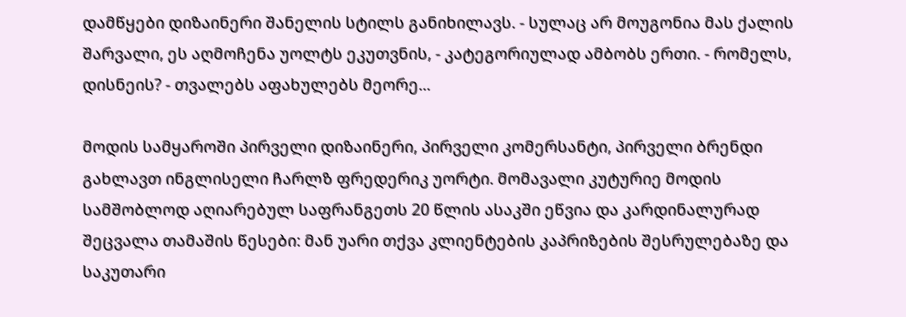დამწყები დიზაინერი შანელის სტილს განიხილავს. - სულაც არ მოუგონია მას ქალის შარვალი, ეს აღმოჩენა უოლტს ეკუთვნის, - კატეგორიულად ამბობს ერთი. - რომელს, დისნეის? - თვალებს აფახულებს მეორე...

მოდის სამყაროში პირველი დიზაინერი, პირველი კომერსანტი, პირველი ბრენდი გახლავთ ინგლისელი ჩარლზ ფრედერიკ უორტი. მომავალი კუტურიე მოდის სამშობლოდ აღიარებულ საფრანგეთს 20 წლის ასაკში ეწვია და კარდინალურად შეცვალა თამაშის წესები: მან უარი თქვა კლიენტების კაპრიზების შესრულებაზე და საკუთარი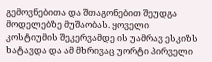გემოვნებითა და შთაგონებით შეუდგა მოდელებზე მუშაობას. ყოველი კოსტიუმის შეკერვამდე ის უამრავ ესკიზს ხატავდა და ამ მხრივაც უორტი პირველი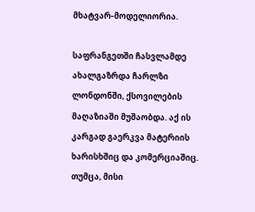მხატვარ-მოდელიორია.

საფრანგეთში ჩასვლამდე ახალგაზრდა ჩარლზი ლონდონში, ქსოვილების მაღაზიაში მუშაობდა. აქ ის კარგად გაერკვა მატერიის ხარისხშიც და კომერციაშიც. თუმცა, მისი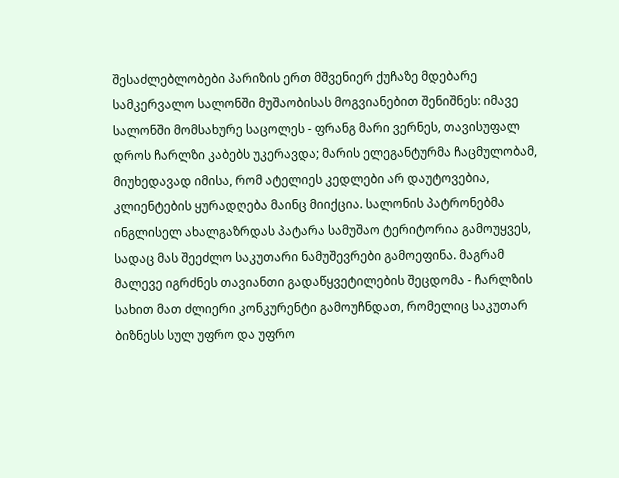შესაძლებლობები პარიზის ერთ მშვენიერ ქუჩაზე მდებარე სამკერვალო სალონში მუშაობისას მოგვიანებით შენიშნეს: იმავე სალონში მომსახურე საცოლეს - ფრანგ მარი ვერნეს, თავისუფალ დროს ჩარლზი კაბებს უკერავდა; მარის ელეგანტურმა ჩაცმულობამ, მიუხედავად იმისა, რომ ატელიეს კედლები არ დაუტოვებია, კლიენტების ყურადღება მაინც მიიქცია. სალონის პატრონებმა ინგლისელ ახალგაზრდას პატარა სამუშაო ტერიტორია გამოუყვეს, სადაც მას შეეძლო საკუთარი ნამუშევრები გამოეფინა. მაგრამ მალევე იგრძნეს თავიანთი გადაწყვეტილების შეცდომა - ჩარლზის სახით მათ ძლიერი კონკურენტი გამოუჩნდათ, რომელიც საკუთარ ბიზნესს სულ უფრო და უფრო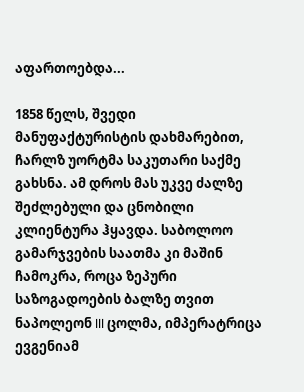აფართოებდა...

1858 წელს, შვედი მანუფაქტურისტის დახმარებით, ჩარლზ უორტმა საკუთარი საქმე გახსნა. ამ დროს მას უკვე ძალზე შეძლებული და ცნობილი კლიენტურა ჰყავდა. საბოლოო გამარჯვების საათმა კი მაშინ ჩამოკრა, როცა ზეპური საზოგადოების ბალზე თვით ნაპოლეონ III ცოლმა, იმპერატრიცა ევგენიამ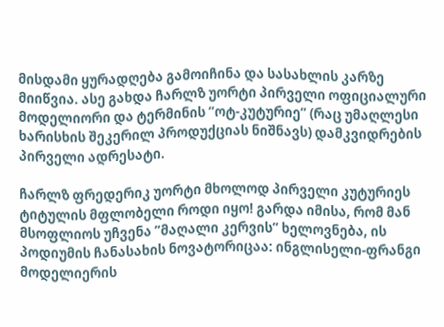მისდამი ყურადღება გამოიჩინა და სასახლის კარზე მიიწვია. ასე გახდა ჩარლზ უორტი პირველი ოფიციალური მოდელიორი და ტერმინის ”ოტ-კუტურიე” (რაც უმაღლესი ხარისხის შეკერილ პროდუქციას ნიშნავს) დამკვიდრების პირველი ადრესატი.

ჩარლზ ფრედერიკ უორტი მხოლოდ პირველი კუტურიეს ტიტულის მფლობელი როდი იყო! გარდა იმისა, რომ მან მსოფლიოს უჩვენა ”მაღალი კერვის” ხელოვნება, ის პოდიუმის ჩანასახის ნოვატორიცაა: ინგლისელი-ფრანგი მოდელიერის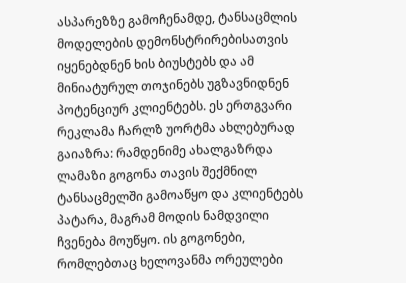ასპარეზზე გამოჩენამდე, ტანსაცმლის მოდელების დემონსტრირებისათვის იყენებდნენ ხის ბიუსტებს და ამ მინიატურულ თოჯინებს უგზავნიდნენ პოტენციურ კლიენტებს. ეს ერთგვარი რეკლამა ჩარლზ უორტმა ახლებურად გაიაზრა: რამდენიმე ახალგაზრდა ლამაზი გოგონა თავის შექმნილ ტანსაცმელში გამოაწყო და კლიენტებს პატარა, მაგრამ მოდის ნამდვილი ჩვენება მოუწყო. ის გოგონები, რომლებთაც ხელოვანმა ორეულები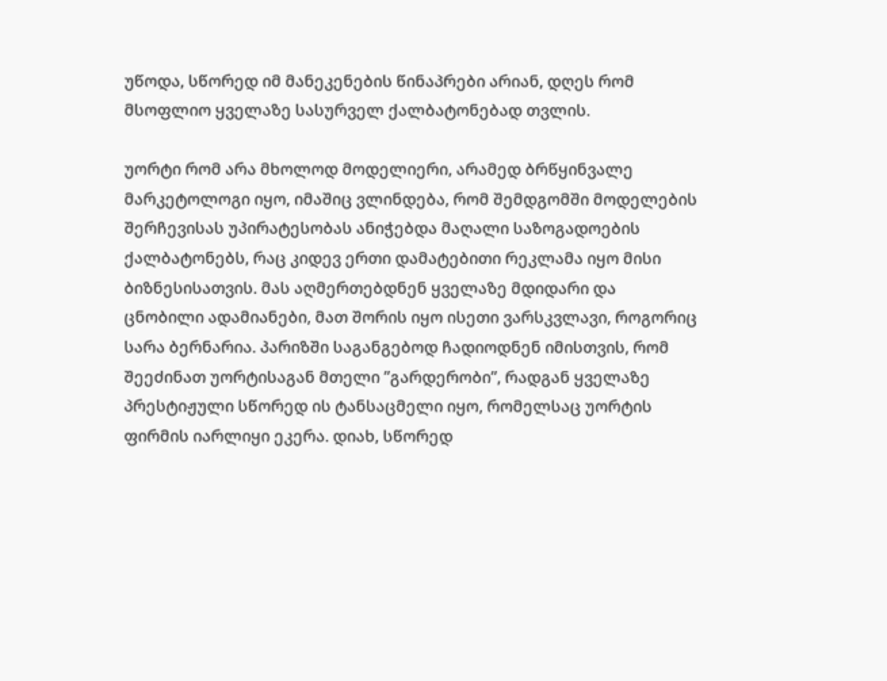უწოდა, სწორედ იმ მანეკენების წინაპრები არიან, დღეს რომ მსოფლიო ყველაზე სასურველ ქალბატონებად თვლის.

უორტი რომ არა მხოლოდ მოდელიერი, არამედ ბრწყინვალე მარკეტოლოგი იყო, იმაშიც ვლინდება, რომ შემდგომში მოდელების შერჩევისას უპირატესობას ანიჭებდა მაღალი საზოგადოების ქალბატონებს, რაც კიდევ ერთი დამატებითი რეკლამა იყო მისი ბიზნესისათვის. მას აღმერთებდნენ ყველაზე მდიდარი და ცნობილი ადამიანები, მათ შორის იყო ისეთი ვარსკვლავი, როგორიც სარა ბერნარია. პარიზში საგანგებოდ ჩადიოდნენ იმისთვის, რომ შეეძინათ უორტისაგან მთელი ”გარდერობი”, რადგან ყველაზე პრესტიჟული სწორედ ის ტანსაცმელი იყო, რომელსაც უორტის ფირმის იარლიყი ეკერა. დიახ, სწორედ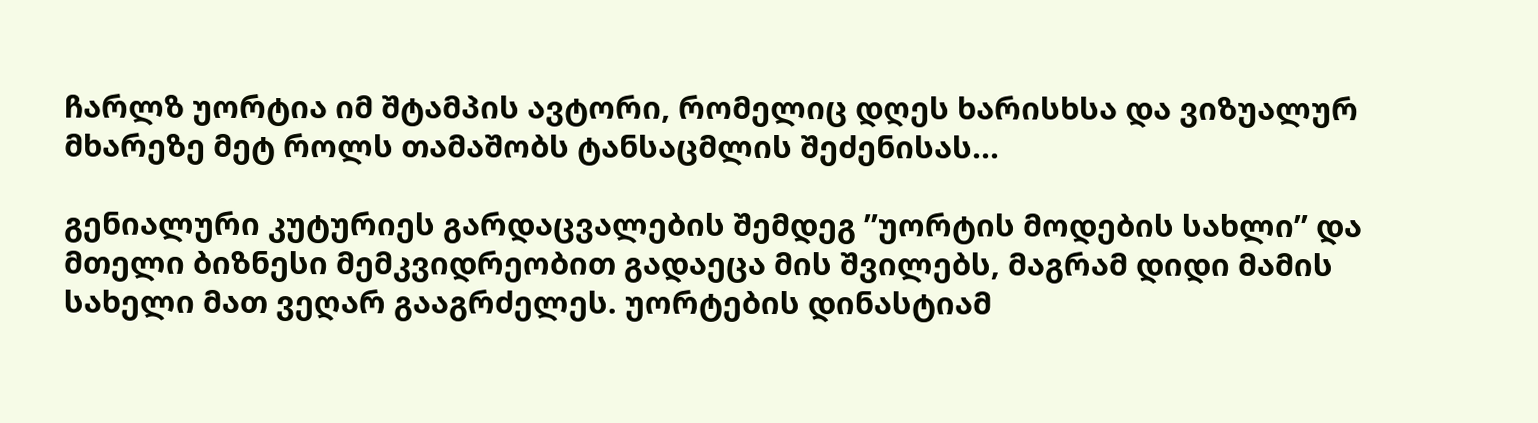ჩარლზ უორტია იმ შტამპის ავტორი, რომელიც დღეს ხარისხსა და ვიზუალურ მხარეზე მეტ როლს თამაშობს ტანსაცმლის შეძენისას...

გენიალური კუტურიეს გარდაცვალების შემდეგ ”უორტის მოდების სახლი” და მთელი ბიზნესი მემკვიდრეობით გადაეცა მის შვილებს, მაგრამ დიდი მამის სახელი მათ ვეღარ გააგრძელეს. უორტების დინასტიამ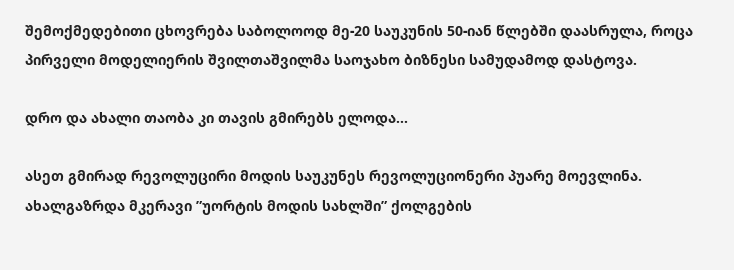შემოქმედებითი ცხოვრება საბოლოოდ მე-20 საუკუნის 50-იან წლებში დაასრულა, როცა პირველი მოდელიერის შვილთაშვილმა საოჯახო ბიზნესი სამუდამოდ დასტოვა.

დრო და ახალი თაობა კი თავის გმირებს ელოდა...

ასეთ გმირად რევოლუცირი მოდის საუკუნეს რევოლუციონერი პუარე მოევლინა. ახალგაზრდა მკერავი ”უორტის მოდის სახლში” ქოლგების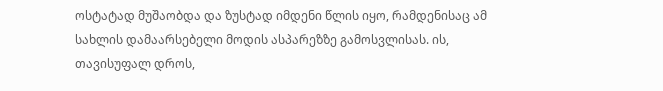ოსტატად მუშაობდა და ზუსტად იმდენი წლის იყო, რამდენისაც ამ სახლის დამაარსებელი მოდის ასპარეზზე გამოსვლისას. ის, თავისუფალ დროს,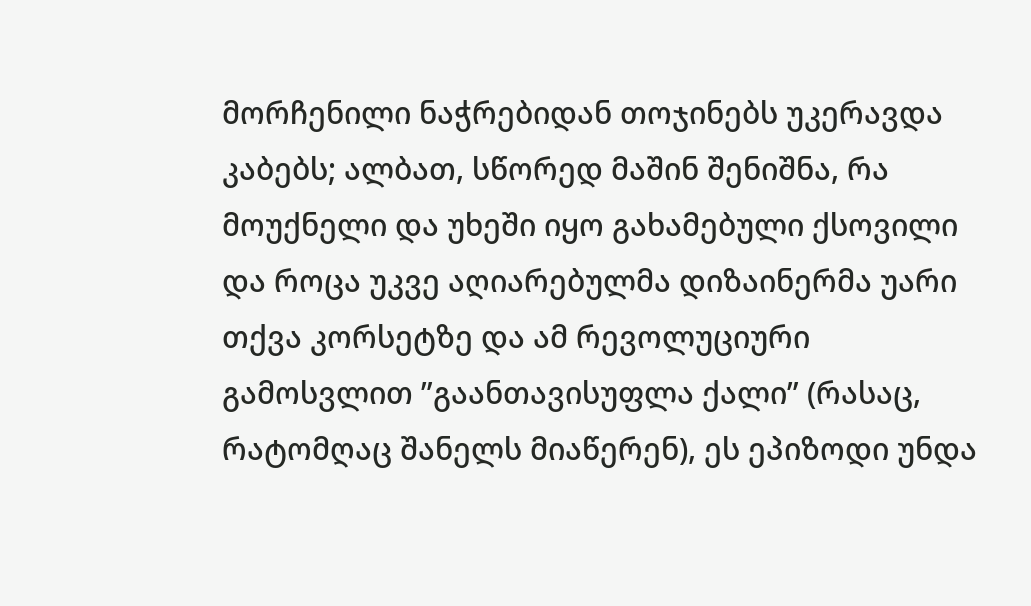მორჩენილი ნაჭრებიდან თოჯინებს უკერავდა კაბებს; ალბათ, სწორედ მაშინ შენიშნა, რა მოუქნელი და უხეში იყო გახამებული ქსოვილი და როცა უკვე აღიარებულმა დიზაინერმა უარი თქვა კორსეტზე და ამ რევოლუციური გამოსვლით ”გაანთავისუფლა ქალი” (რასაც, რატომღაც შანელს მიაწერენ), ეს ეპიზოდი უნდა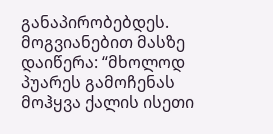განაპირობებდეს. მოგვიანებით მასზე დაიწერა: “მხოლოდ პუარეს გამოჩენას მოჰყვა ქალის ისეთი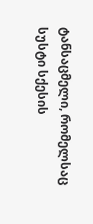ტანსაცმელი, რომელსაც სუსტი სქესის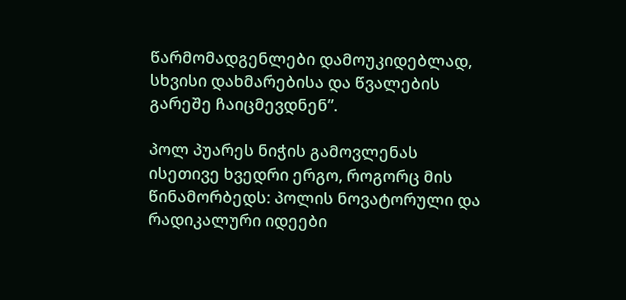წარმომადგენლები დამოუკიდებლად, სხვისი დახმარებისა და წვალების გარეშე ჩაიცმევდნენ”.

პოლ პუარეს ნიჭის გამოვლენას ისეთივე ხვედრი ერგო, როგორც მის წინამორბედს: პოლის ნოვატორული და რადიკალური იდეები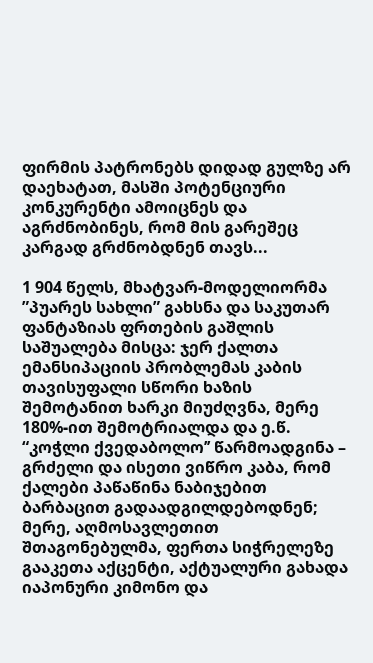ფირმის პატრონებს დიდად გულზე არ დაეხატათ, მასში პოტენციური კონკურენტი ამოიცნეს და აგრძნობინეს, რომ მის გარეშეც კარგად გრძნობდნენ თავს...

1 904 წელს, მხატვარ-მოდელიორმა ”პუარეს სახლი” გახსნა და საკუთარ ფანტაზიას ფრთების გაშლის საშუალება მისცა: ჯერ ქალთა ემანსიპაციის პრობლემას კაბის თავისუფალი სწორი ხაზის შემოტანით ხარკი მიუძღვნა, მერე 180%-ით შემოტრიალდა და ე.წ. “კოჭლი ქვედაბოლო’’ წარმოადგინა – გრძელი და ისეთი ვიწრო კაბა, რომ ქალები პაწაწინა ნაბიჯებით ბარბაცით გადაადგილდებოდნენ; მერე, აღმოსავლეთით შთაგონებულმა, ფერთა სიჭრელეზე გააკეთა აქცენტი, აქტუალური გახადა იაპონური კიმონო და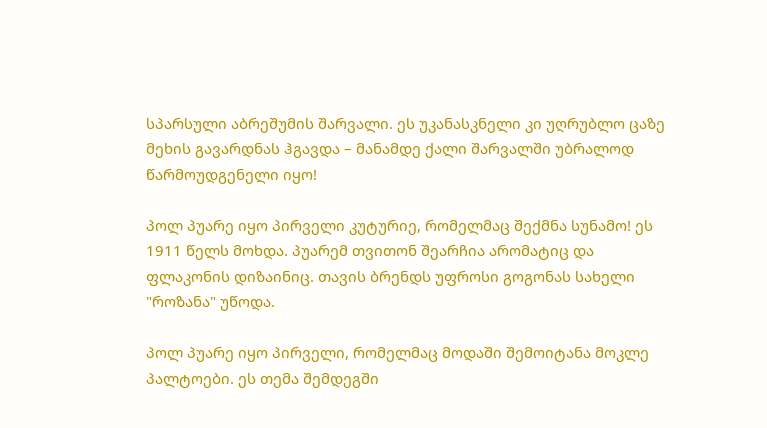სპარსული აბრეშუმის შარვალი. ეს უკანასკნელი კი უღრუბლო ცაზე მეხის გავარდნას ჰგავდა – მანამდე ქალი შარვალში უბრალოდ წარმოუდგენელი იყო!

პოლ პუარე იყო პირველი კუტურიე, რომელმაც შექმნა სუნამო! ეს 1911 წელს მოხდა. პუარემ თვითონ შეარჩია არომატიც და ფლაკონის დიზაინიც. თავის ბრენდს უფროსი გოგონას სახელი "როზანა" უწოდა.

პოლ პუარე იყო პირველი, რომელმაც მოდაში შემოიტანა მოკლე პალტოები. ეს თემა შემდეგში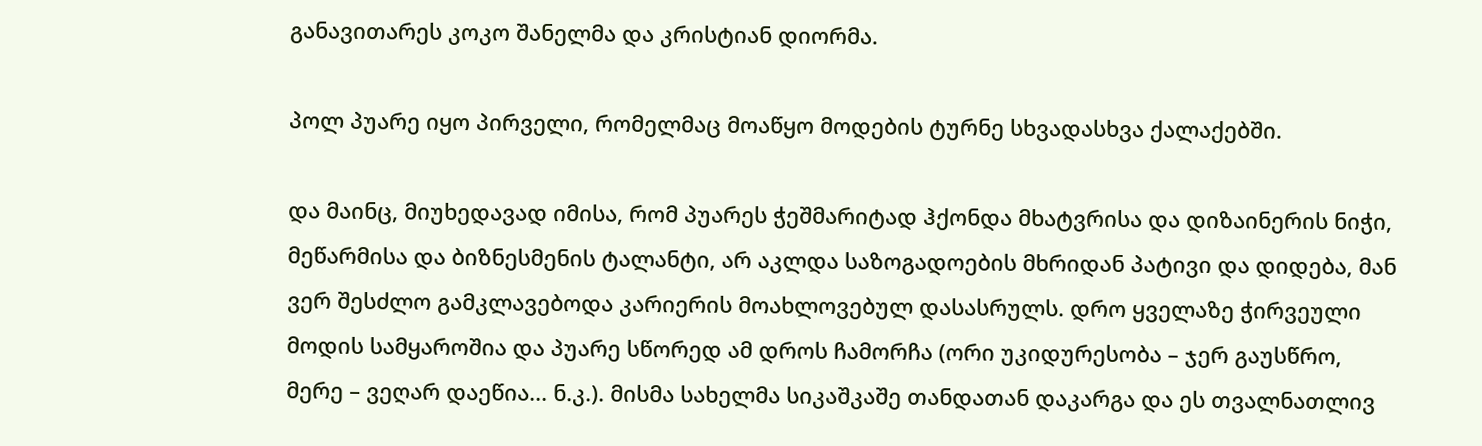განავითარეს კოკო შანელმა და კრისტიან დიორმა.

პოლ პუარე იყო პირველი, რომელმაც მოაწყო მოდების ტურნე სხვადასხვა ქალაქებში.

და მაინც, მიუხედავად იმისა, რომ პუარეს ჭეშმარიტად ჰქონდა მხატვრისა და დიზაინერის ნიჭი, მეწარმისა და ბიზნესმენის ტალანტი, არ აკლდა საზოგადოების მხრიდან პატივი და დიდება, მან ვერ შესძლო გამკლავებოდა კარიერის მოახლოვებულ დასასრულს. დრო ყველაზე ჭირვეული მოდის სამყაროშია და პუარე სწორედ ამ დროს ჩამორჩა (ორი უკიდურესობა – ჯერ გაუსწრო, მერე – ვეღარ დაეწია... ნ.კ.). მისმა სახელმა სიკაშკაშე თანდათან დაკარგა და ეს თვალნათლივ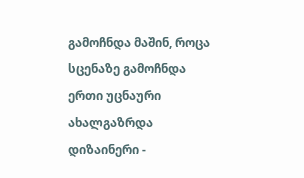გამოჩნდა მაშინ, როცა სცენაზე გამოჩნდა ერთი უცნაური ახალგაზრდა დიზაინერი -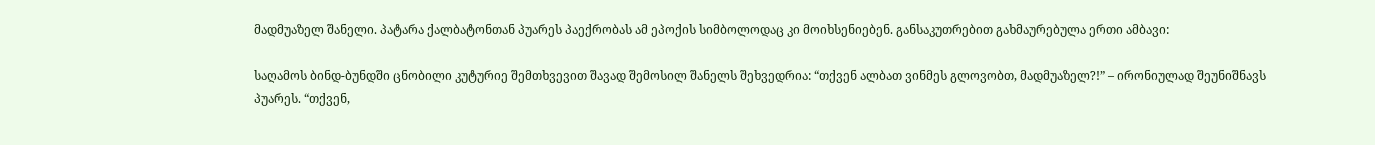მადმუაზელ შანელი. პატარა ქალბატონთან პუარეს პაექრობას ამ ეპოქის სიმბოლოდაც კი მოიხსენიებენ. განსაკუთრებით გახმაურებულა ერთი ამბავი:

საღამოს ბინდ-ბუნდში ცნობილი კუტურიე შემთხვევით შავად შემოსილ შანელს შეხვედრია: “თქვენ ალბათ ვინმეს გლოვობთ, მადმუაზელ?!” – ირონიულად შეუნიშნავს პუარეს. “თქვენ,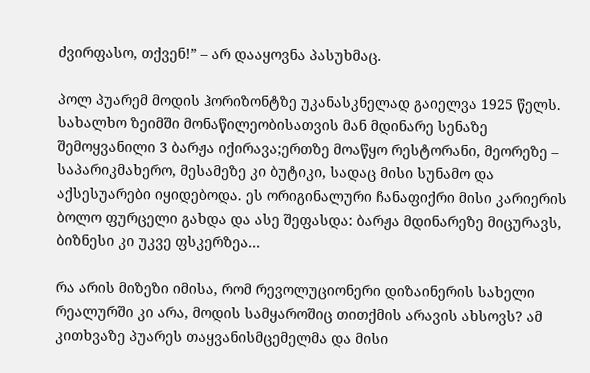ძვირფასო, თქვენ!” – არ დააყოვნა პასუხმაც.

პოლ პუარემ მოდის ჰორიზონტზე უკანასკნელად გაიელვა 1925 წელს. სახალხო ზეიმში მონაწილეობისათვის მან მდინარე სენაზე შემოყვანილი 3 ბარჟა იქირავა;ერთზე მოაწყო რესტორანი, მეორეზე – საპარიკმახერო, მესამეზე კი ბუტიკი, სადაც მისი სუნამო და აქსესუარები იყიდებოდა. ეს ორიგინალური ჩანაფიქრი მისი კარიერის ბოლო ფურცელი გახდა და ასე შეფასდა: ბარჟა მდინარეზე მიცურავს, ბიზნესი კი უკვე ფსკერზეა...

რა არის მიზეზი იმისა, რომ რევოლუციონერი დიზაინერის სახელი რეალურში კი არა, მოდის სამყაროშიც თითქმის არავის ახსოვს? ამ კითხვაზე პუარეს თაყვანისმცემელმა და მისი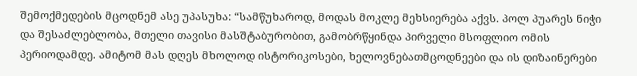შემოქმედების მცოდნემ ასე უპასუხა: “სამწუხაროდ, მოდას მოკლე მეხსიერება აქვს. პოლ პუარეს ნიჭი და შესაძლებლობა, მთელი თავისი მასშტაბურობით, გამობრწყინდა პირველი მსოფლიო ომის პერიოდამდე. ამიტომ მას დღეს მხოლოდ ისტორიკოსები, ხელოვნებათმცოდნეები და ის დიზაინერები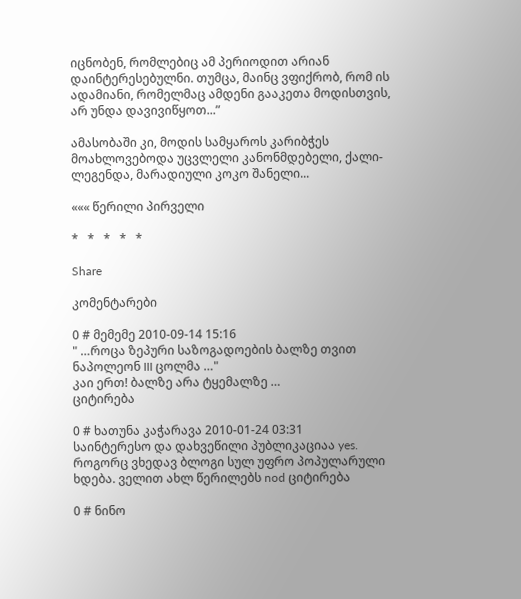იცნობენ, რომლებიც ამ პერიოდით არიან დაინტერესებულნი. თუმცა, მაინც ვფიქრობ, რომ ის ადამიანი, რომელმაც ამდენი გააკეთა მოდისთვის, არ უნდა დავივიწყოთ...”

ამასობაში კი, მოდის სამყაროს კარიბჭეს მოახლოვებოდა უცვლელი კანონმდებელი, ქალი-ლეგენდა, მარადიული კოკო შანელი...

««« წერილი პირველი

*   *   *   *   *

Share

კომენტარები

0 # მემემე 2010-09-14 15:16
" …როცა ზეპური საზოგადოების ბალზე თვით ნაპოლეონ III ცოლმა …"
კაი ერთ! ბალზე არა ტყემალზე …
ციტირება

0 # ხათუნა კაჭარავა 2010-01-24 03:31
საინტერესო და დახვეწილი პუბლიკაციაა yes. როგორც ვხედავ ბლოგი სულ უფრო პოპულარული ხდება. ველით ახლ წერილებს nod ციტირება

0 # ნინო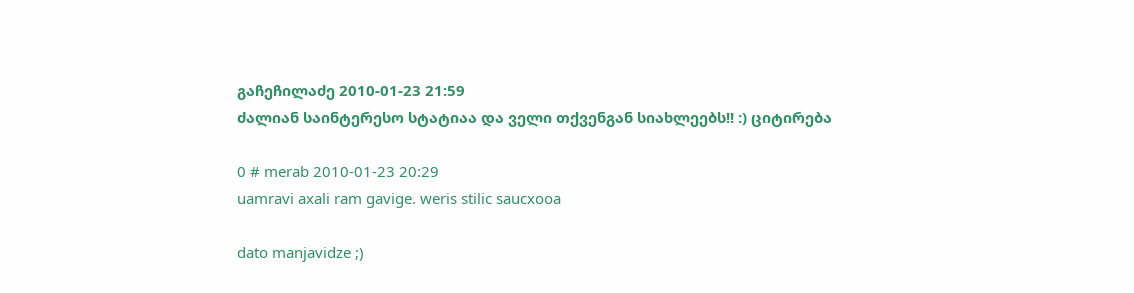გაჩეჩილაძე 2010-01-23 21:59
ძალიან საინტერესო სტატიაა და ველი თქვენგან სიახლეებს!! :) ციტირება

0 # merab 2010-01-23 20:29
uamravi axali ram gavige. weris stilic saucxooa

dato manjavidze ;)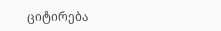ციტირება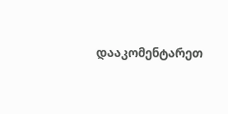დააკომენტარეთ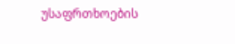უსაფრთხოების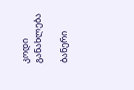კოდი
განახლება

ბანერი